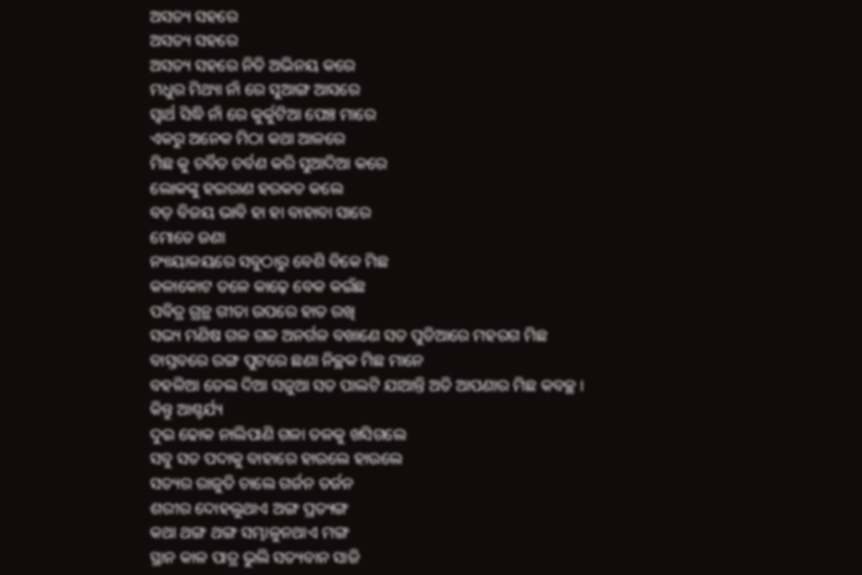ଅସତ୍ୟ ସହରେ
ଅସତ୍ୟ ସହରେ
ଅସତ୍ୟ ସହରେ ନିତି ଅଭିନୟ କରେ
ମଧୁର ମିଥ୍ୟା ନାଁ ରେ ସୁଆଙ୍ଗ ଆସରେ
ସ୍ଵାର୍ଥ ସିଦ୍ଧି ନାଁ ରେ କୁର୍କୁଟିଆ ପେଞ୍ଚ ମାରେ
ଏକରୁ ଅନେକ ମିଠା କଥା ଆଳରେ
ମିଛ କୁ ଚର୍ବିତ ଚର୍ବଣ କରି ସୁଆଦିଆ କରେ
ଲୋକଙ୍କୁ ହଇରାଣ ହରକତ କଲେ
ବଡ଼ ବିଜୟ ଭାବି ହା ହା ବାହାବା ସାରେ
ମୋତେ ଜଣା
ନ୍ୟାୟାଳୟରେ ସବୁଠାରୁ ବେଶି ବିକେ ମିଛ
କଳାକୋଟ ତଳେ କାଢ଼େ ବେକ କଇଁଛ
ପବିତ୍ର ଗ୍ରନ୍ଥ ଗୀତା ଉପରେ ହାତ ରଖି
ସଭ୍ୟ ମଣିଷ ଗଳ ଗଳ ଅନର୍ଗଳ ବଖାଣେ ସତ ପୁଡିଆରେ ମହରଗ ମିଛ
ବାସ୍ତବରେ ରଙ୍ଗ ପୁଟରେ ଛଣା ନିଚ୍ଛକ ମିଛ ମାନେ
ବହଳିଆ ତେଲ ଦିଆ ସଜୁଆ ସତ ପାଲଟି ଯାଆନ୍ତି ଅତି ଆପଣାର ମିଛ କବଚ୍ଛ ।
କିନ୍ତୁ ଆଶ୍ଚର୍ଯ୍ୟ
ଦୁଇ ଢୋକ ନାଲିପାଣି ଗଳା ତଳକୁ ଖସିଗଲେ
ସବୁ ସତ ପଦାକୁ ବାହାରେ ହାଉଲେ ହାଉଲେ
ସତ୍ୟର ରାଜୁତି ଚାଲେ ଗର୍ଜନ ତର୍ଜନ
ଶରୀର ଦୋହଲୁଥାଏ ଅଙ୍ଗ ପ୍ରତ୍ୟଙ୍ଗ
କଥା ଥଙ୍ଗ ଥଙ୍ଗ ସମ୍ଭାଳୁନଥାଏ ମଙ୍ଗ
ସ୍ଥାନ କାଳ ପାତ୍ର ଭୁଲି ସତ୍ୟବାନ ସାଜି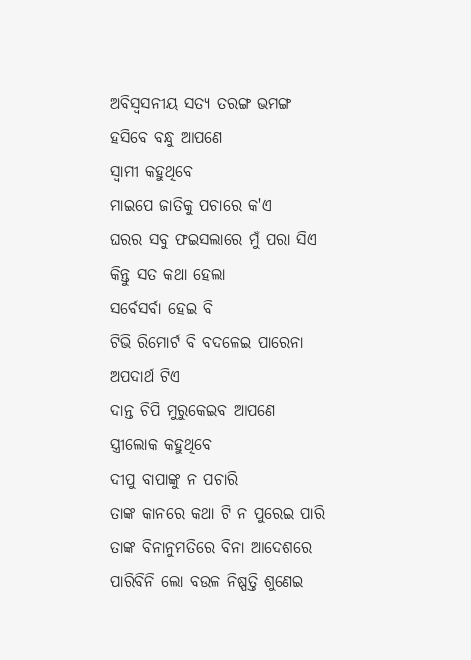ଅବିସ୍ଵସନୀୟ ସତ୍ୟ ତରଙ୍ଗ ଭମଙ୍ଗ
ହସିବେ ବନ୍ଧୁ ଆପଣେ
ସ୍ଵାମୀ କହୁଥିବେ
ମାଇପେ ଜାତିକୁ ପଚାରେ କ'ଏ
ଘରର ସବୁ ଫଇସଲାରେ ମୁଁ ପରା ସିଏ
କିନ୍ତୁ ସତ କଥା ହେଲା
ସର୍ବେସର୍ବା ହେଇ ବି
ଟିଭି ରିମୋର୍ଟ ବି ବଦଳେଇ ପାରେନା
ଅପଦାର୍ଥ ଟିଏ
ଦାନ୍ତ ଚିପି ମୁରୁକେଇବ ଆପଣେ
ସ୍ତ୍ରୀଲୋକ କହୁଥିବେ
ଦୀପୁ ବାପାଙ୍କୁ ନ ପଚାରି
ତାଙ୍କ କାନରେ କଥା ଟି ନ ପୁରେଇ ପାରି
ତାଙ୍କ ବିନାନୁମତିରେ ବିନା ଆଦେଶରେ
ପାରିବିନି ଲୋ ବଉଳ ନିଷ୍ପତ୍ତି ଶୁଣେଇ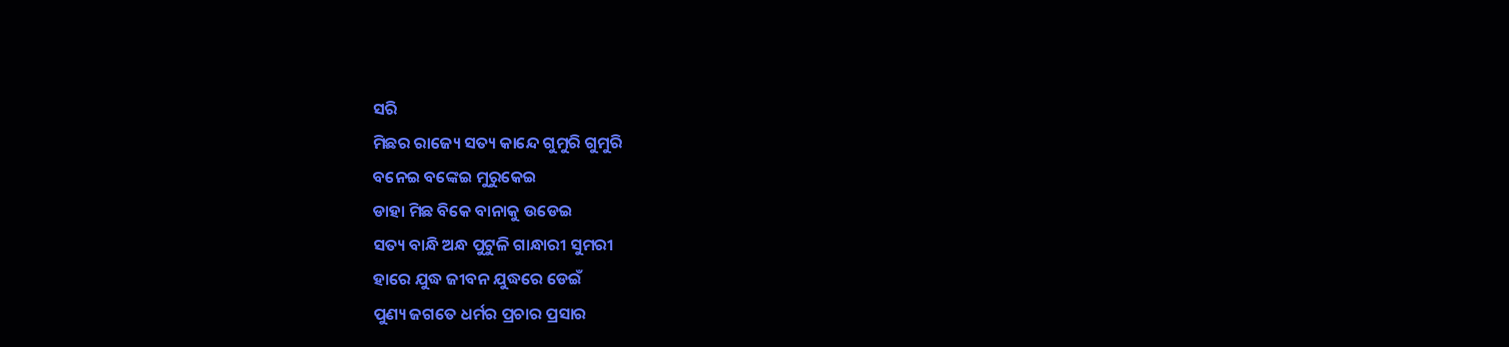ସରି
ମିଛର ରାଜ୍ୟେ ସତ୍ୟ କାନ୍ଦେ ଗୁମୁରି ଗୁମୁରି
ବନେଇ ବଙ୍କେଇ ମୁରୁକେଇ
ଡାହା ମିଛ ବିକେ ବାନାକୁ ଉଡେଇ
ସତ୍ୟ ବାନ୍ଧି ଅନ୍ଧ ପୁଟୁଳି ଗାନ୍ଧାରୀ ସୁମରୀ
ହାରେ ଯୁଦ୍ଧ ଜୀବନ ଯୁଦ୍ଧରେ ଡେଇଁ
ପୁଣ୍ୟ ଜଗତେ ଧର୍ମର ପ୍ରଚାର ପ୍ରସାର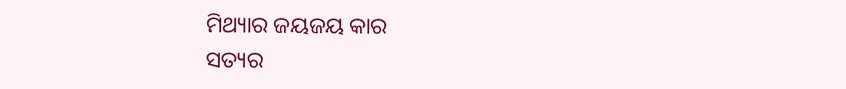ମିଥ୍ୟାର ଜୟଜୟ କାର
ସତ୍ୟର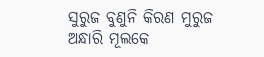ସୁରୁଜ ବୁଣୁନି କିରଣ ମୁରୁଜ
ଅନ୍ଧାରି ମୂଲକେ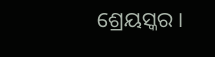ଶ୍ରେୟସ୍କର ।